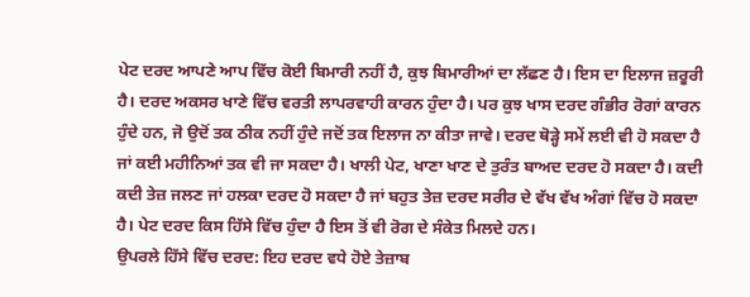ਪੇਟ ਦਰਦ ਆਪਣੇ ਆਪ ਵਿੱਚ ਕੋਈ ਬਿਮਾਰੀ ਨਹੀਂ ਹੈ, ਕੁਝ ਬਿਮਾਰੀਆਂ ਦਾ ਲੱਛਣ ਹੈ। ਇਸ ਦਾ ਇਲਾਜ ਜ਼ਰੂਰੀ ਹੈ। ਦਰਦ ਅਕਸਰ ਖਾਣੇ ਵਿੱਚ ਵਰਤੀ ਲਾਪਰਵਾਹੀ ਕਾਰਨ ਹੁੰਦਾ ਹੈ। ਪਰ ਕੁਝ ਖਾਸ ਦਰਦ ਗੰਭੀਰ ਰੋਗਾਂ ਕਾਰਨ ਹੁੰਦੇ ਹਨ, ਜੋ ਉਦੋਂ ਤਕ ਠੀਕ ਨਹੀਂ ਹੁੰਦੇ ਜਦੋਂ ਤਕ ਇਲਾਜ ਨਾ ਕੀਤਾ ਜਾਵੇ। ਦਰਦ ਥੋੜ੍ਹੇ ਸਮੇਂ ਲਈ ਵੀ ਹੋ ਸਕਦਾ ਹੈ ਜਾਂ ਕਈ ਮਹੀਨਿਆਂ ਤਕ ਵੀ ਜਾ ਸਕਦਾ ਹੈ। ਖਾਲੀ ਪੇਟ, ਖਾਣਾ ਖਾਣ ਦੇ ਤੁਰੰਤ ਬਾਅਦ ਦਰਦ ਹੋ ਸਕਦਾ ਹੈ। ਕਦੀ ਕਦੀ ਤੇਜ਼ ਜਲਣ ਜਾਂ ਹਲਕਾ ਦਰਦ ਹੋ ਸਕਦਾ ਹੈ ਜਾਂ ਬਹੁਤ ਤੇਜ਼ ਦਰਦ ਸਰੀਰ ਦੇ ਵੱਖ ਵੱਖ ਅੰਗਾਂ ਵਿੱਚ ਹੋ ਸਕਦਾ ਹੈ। ਪੇਟ ਦਰਦ ਕਿਸ ਹਿੱਸੇ ਵਿੱਚ ਹੁੰਦਾ ਹੈ ਇਸ ਤੋਂ ਵੀ ਰੋਗ ਦੇ ਸੰਕੇਤ ਮਿਲਦੇ ਹਨ।
ਉਪਰਲੇ ਹਿੱਸੇ ਵਿੱਚ ਦਰਦ: ਇਹ ਦਰਦ ਵਧੇ ਹੋਏ ਤੇਜ਼ਾਬ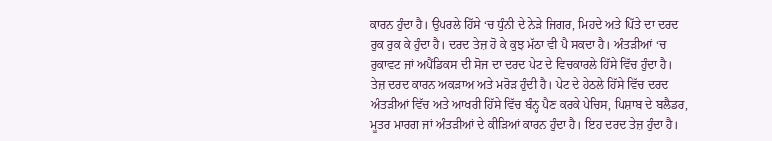ਕਾਰਨ ਹੁੰਦਾ ਹੈ। ਉਪਰਲੇ ਹਿੱਸੇ ‘ਚ ਧੁੰਨੀ ਦੇ ਨੇੜੇ ਜਿਗਰ, ਮਿਹਦੇ ਅਤੇ ਪਿੱਤੇ ਦਾ ਦਰਦ ਰੁਕ ਰੁਕ ਕੇ ਹੁੰਦਾ ਹੈ। ਦਰਦ ਤੇਜ਼ ਹੋ ਕੇ ਕੁਝ ਮੱਠਾ ਵੀ ਪੈ ਸਕਦਾ ਹੈ। ਅੰਤੜੀਆਂ ‘ਚ ਰੁਕਾਵਟ ਜਾਂ ਅਪੈਂਡਿਕਸ ਦੀ ਸੋਜ ਦਾ ਦਰਦ ਪੇਟ ਦੇ ਵਿਚਕਾਰਲੇ ਹਿੱਸੇ ਵਿੱਚ ਹੁੰਦਾ ਹੈ। ਤੇਜ਼ ਦਰਦ ਕਾਰਨ ਅਕੜਾਅ ਅਤੇ ਮਰੋੜ ਹੁੰਦੀ ਹੈ। ਪੇਟ ਦੇ ਹੇਠਲੇ ਹਿੱਸੇ ਵਿੱਚ ਦਰਦ ਅੰਤੜੀਆਂ ਵਿੱਚ ਅਤੇ ਆਖਰੀ ਹਿੱਸੇ ਵਿੱਚ ਬੰਨ੍ਹ ਪੈਣ ਕਰਕੇ ਪੇਚਿਸ, ਪਿਸ਼ਾਬ ਦੇ ਬਲੈਡਰ, ਮੂਤਰ ਮਾਰਗ ਜਾਂ ਅੰਤੜੀਆਂ ਦੇ ਕੀੜਿਆਂ ਕਾਰਨ ਹੁੰਦਾ ਹੈ। ਇਹ ਦਰਦ ਤੇਜ਼ ਹੁੰਦਾ ਹੈ।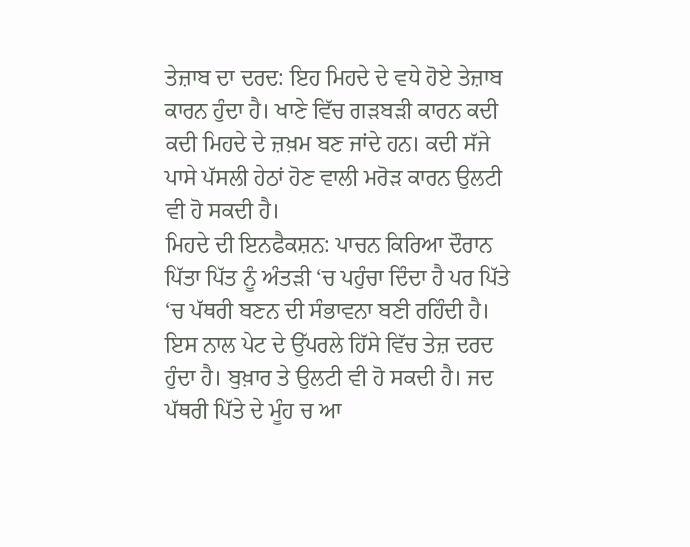ਤੇਜ਼ਾਬ ਦਾ ਦਰਦ: ਇਹ ਮਿਹਦੇ ਦੇ ਵਧੇ ਹੋਏ ਤੇਜ਼ਾਬ ਕਾਰਨ ਹੁੰਦਾ ਹੈ। ਖਾਣੇ ਵਿੱਚ ਗੜਬੜੀ ਕਾਰਨ ਕਦੀ ਕਦੀ ਮਿਹਦੇ ਦੇ ਜ਼ਖ਼ਮ ਬਣ ਜਾਂਦੇ ਹਨ। ਕਦੀ ਸੱਜੇ ਪਾਸੇ ਪੱਸਲੀ ਹੇਠਾਂ ਹੋਣ ਵਾਲੀ ਮਰੋੜ ਕਾਰਨ ਉਲਟੀ ਵੀ ਹੋ ਸਕਦੀ ਹੈ।
ਮਿਹਦੇ ਦੀ ਇਨਫੈਕਸ਼ਨ: ਪਾਚਨ ਕਿਰਿਆ ਦੌਰਾਨ ਪਿੱਤਾ ਪਿੱਤ ਨੂੰ ਅੰਤੜੀ ‘ਚ ਪਹੁੰਚਾ ਦਿੰਦਾ ਹੈ ਪਰ ਪਿੱਤੇ ‘ਚ ਪੱਥਰੀ ਬਣਨ ਦੀ ਸੰਭਾਵਨਾ ਬਣੀ ਰਹਿੰਦੀ ਹੈ। ਇਸ ਨਾਲ ਪੇਟ ਦੇ ਉੱਪਰਲੇ ਹਿੱਸੇ ਵਿੱਚ ਤੇਜ਼ ਦਰਦ ਹੁੰਦਾ ਹੈ। ਬੁਖ਼ਾਰ ਤੇ ਉਲਟੀ ਵੀ ਹੋ ਸਕਦੀ ਹੈ। ਜਦ ਪੱਥਰੀ ਪਿੱਤੇ ਦੇ ਮੂੰਹ ਚ ਆ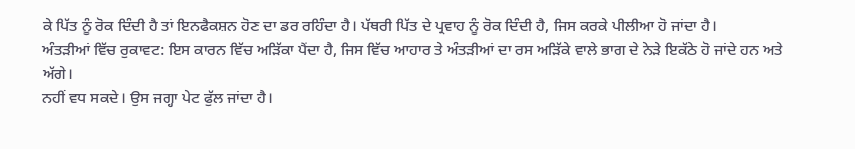ਕੇ ਪਿੱਤ ਨੂੰ ਰੋਕ ਦਿੰਦੀ ਹੈ ਤਾਂ ਇਨਫੈਕਸ਼ਨ ਹੋਣ ਦਾ ਡਰ ਰਹਿੰਦਾ ਹੈ। ਪੱਥਰੀ ਪਿੱਤ ਦੇ ਪ੍ਰਵਾਹ ਨੂੰ ਰੋਕ ਦਿੰਦੀ ਹੈ, ਜਿਸ ਕਰਕੇ ਪੀਲੀਆ ਹੋ ਜਾਂਦਾ ਹੈ।
ਅੰਤੜੀਆਂ ਵਿੱਚ ਰੁਕਾਵਟ: ਇਸ ਕਾਰਨ ਵਿੱਚ ਅੜਿੱਕਾ ਪੈਂਦਾ ਹੈ, ਜਿਸ ਵਿੱਚ ਆਹਾਰ ਤੇ ਅੰਤੜੀਆਂ ਦਾ ਰਸ ਅੜਿੱਕੇ ਵਾਲੇ ਭਾਗ ਦੇ ਨੇੜੇ ਇਕੱਠੇ ਹੋ ਜਾਂਦੇ ਹਨ ਅਤੇ ਅੱਗੇ।
ਨਹੀਂ ਵਧ ਸਕਦੇ। ਉਸ ਜਗ੍ਹਾ ਪੇਟ ਫੁੱਲ ਜਾਂਦਾ ਹੈ।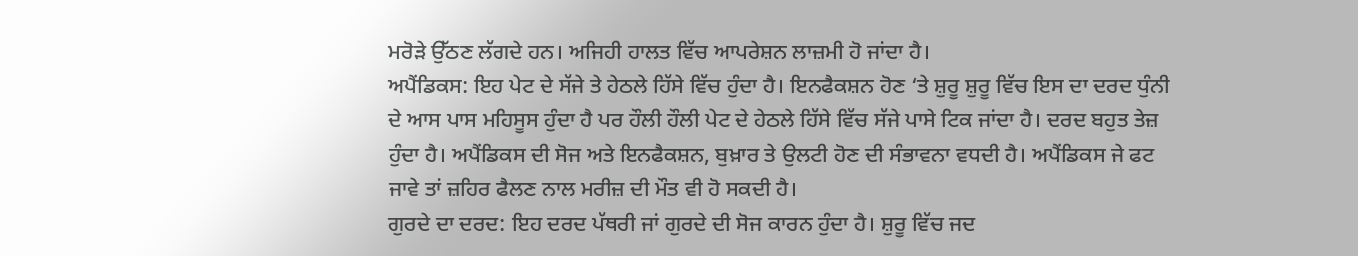ਮਰੋੜੇ ਉੱਠਣ ਲੱਗਦੇ ਹਨ। ਅਜਿਹੀ ਹਾਲਤ ਵਿੱਚ ਆਪਰੇਸ਼ਨ ਲਾਜ਼ਮੀ ਹੋ ਜਾਂਦਾ ਹੈ।
ਅਪੈਂਡਿਕਸ: ਇਹ ਪੇਟ ਦੇ ਸੱਜੇ ਤੇ ਹੇਠਲੇ ਹਿੱਸੇ ਵਿੱਚ ਹੁੰਦਾ ਹੈ। ਇਨਫੈਕਸ਼ਨ ਹੋਣ ‘ਤੇ ਸ਼ੁਰੂ ਸ਼ੁਰੂ ਵਿੱਚ ਇਸ ਦਾ ਦਰਦ ਧੁੰਨੀ ਦੇ ਆਸ ਪਾਸ ਮਹਿਸੂਸ ਹੁੰਦਾ ਹੈ ਪਰ ਹੌਲੀ ਹੌਲੀ ਪੇਟ ਦੇ ਹੇਠਲੇ ਹਿੱਸੇ ਵਿੱਚ ਸੱਜੇ ਪਾਸੇ ਟਿਕ ਜਾਂਦਾ ਹੈ। ਦਰਦ ਬਹੁਤ ਤੇਜ਼ ਹੁੰਦਾ ਹੈ। ਅਪੈਂਡਿਕਸ ਦੀ ਸੋਜ ਅਤੇ ਇਨਫੈਕਸ਼ਨ, ਬੁਖ਼ਾਰ ਤੇ ਉਲਟੀ ਹੋਣ ਦੀ ਸੰਭਾਵਨਾ ਵਧਦੀ ਹੈ। ਅਪੈਂਡਿਕਸ ਜੇ ਫਟ ਜਾਵੇ ਤਾਂ ਜ਼ਹਿਰ ਫੈਲਣ ਨਾਲ ਮਰੀਜ਼ ਦੀ ਮੌਤ ਵੀ ਹੋ ਸਕਦੀ ਹੈ।
ਗੁਰਦੇ ਦਾ ਦਰਦ: ਇਹ ਦਰਦ ਪੱਥਰੀ ਜਾਂ ਗੁਰਦੇ ਦੀ ਸੋਜ ਕਾਰਨ ਹੁੰਦਾ ਹੈ। ਸ਼ੁਰੂ ਵਿੱਚ ਜਦ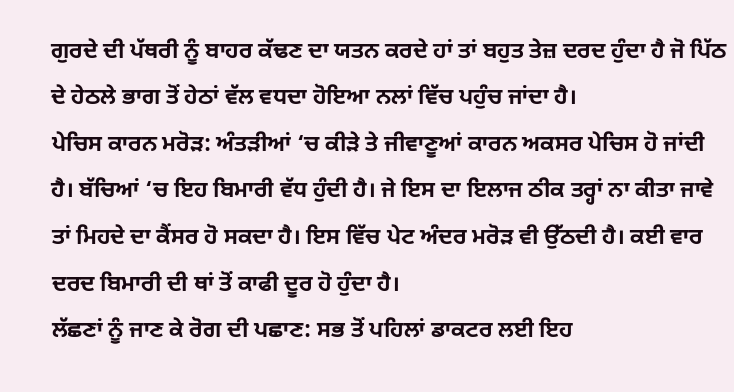ਗੁਰਦੇ ਦੀ ਪੱਥਰੀ ਨੂੰ ਬਾਹਰ ਕੱਢਣ ਦਾ ਯਤਨ ਕਰਦੇ ਹਾਂ ਤਾਂ ਬਹੁਤ ਤੇਜ਼ ਦਰਦ ਹੁੰਦਾ ਹੈ ਜੋ ਪਿੱਠ ਦੇ ਹੇਠਲੇ ਭਾਗ ਤੋਂ ਹੇਠਾਂ ਵੱਲ ਵਧਦਾ ਹੋਇਆ ਨਲਾਂ ਵਿੱਚ ਪਹੁੰਚ ਜਾਂਦਾ ਹੈ।
ਪੇਚਿਸ ਕਾਰਨ ਮਰੋੜ: ਅੰਤੜੀਆਂ ‘ਚ ਕੀੜੇ ਤੇ ਜੀਵਾਣੂਆਂ ਕਾਰਨ ਅਕਸਰ ਪੇਚਿਸ ਹੋ ਜਾਂਦੀ ਹੈ। ਬੱਚਿਆਂ ‘ਚ ਇਹ ਬਿਮਾਰੀ ਵੱਧ ਹੁੰਦੀ ਹੈ। ਜੇ ਇਸ ਦਾ ਇਲਾਜ ਠੀਕ ਤਰ੍ਹਾਂ ਨਾ ਕੀਤਾ ਜਾਵੇ ਤਾਂ ਮਿਹਦੇ ਦਾ ਕੈਂਸਰ ਹੋ ਸਕਦਾ ਹੈ। ਇਸ ਵਿੱਚ ਪੇਟ ਅੰਦਰ ਮਰੋੜ ਵੀ ਉੱਠਦੀ ਹੈ। ਕਈ ਵਾਰ ਦਰਦ ਬਿਮਾਰੀ ਦੀ ਥਾਂ ਤੋਂ ਕਾਫੀ ਦੂਰ ਹੋ ਹੁੰਦਾ ਹੈ।
ਲੱਛਣਾਂ ਨੂੰ ਜਾਣ ਕੇ ਰੋਗ ਦੀ ਪਛਾਣ: ਸਭ ਤੋਂ ਪਹਿਲਾਂ ਡਾਕਟਰ ਲਈ ਇਹ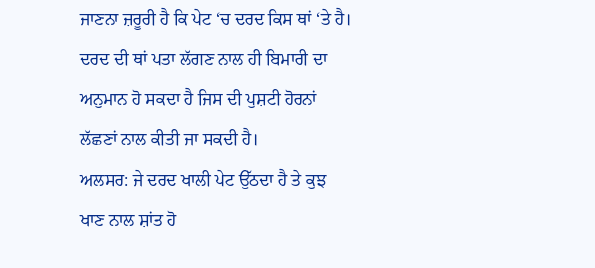ਜਾਣਨਾ ਜ਼ਰੂਰੀ ਹੈ ਕਿ ਪੇਟ ‘ਚ ਦਰਦ ਕਿਸ ਥਾਂ ‘ਤੇ ਹੈ। ਦਰਦ ਦੀ ਥਾਂ ਪਤਾ ਲੱਗਣ ਨਾਲ ਹੀ ਬਿਮਾਰੀ ਦਾ ਅਨੁਮਾਨ ਹੋ ਸਕਦਾ ਹੈ ਜਿਸ ਦੀ ਪੁਸ਼ਟੀ ਹੋਰਨਾਂ ਲੱਛਣਾਂ ਨਾਲ ਕੀਤੀ ਜਾ ਸਕਦੀ ਹੈ।
ਅਲਸਰ: ਜੇ ਦਰਦ ਖਾਲੀ ਪੇਟ ਉੱਠਦਾ ਹੈ ਤੇ ਕੁਝ ਖਾਣ ਨਾਲ ਸ਼ਾਂਤ ਹੋ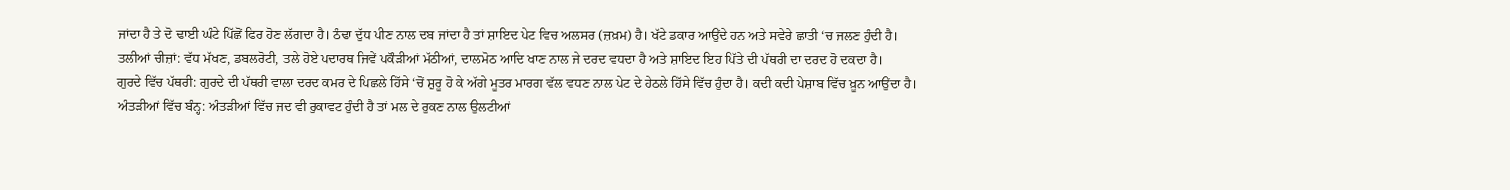ਜਾਂਦਾ ਹੈ ਤੇ ਦੋ ਢਾਈ ਘੰਟੇ ਪਿੱਛੋਂ ਫਿਰ ਹੋਣ ਲੱਗਦਾ ਹੈ। ਠੰਢਾ ਦੁੱਧ ਪੀਣ ਨਾਲ ਦਬ ਜਾਂਦਾ ਹੈ ਤਾਂ ਸ਼ਾਇਦ ਪੇਟ ਵਿਚ ਅਲਸਰ (ਜ਼ਖ਼ਮ) ਹੈ। ਖੱਟੇ ਡਕਾਰ ਆਉਂਦੇ ਹਨ ਅਤੇ ਸਵੇਰੇ ਛਾਤੀ ‘ਚ ਜਲਣ ਹੁੰਦੀ ਹੈ।
ਤਲੀਆਂ ਚੀਜ਼ਾਂ: ਵੱਧ ਮੱਖਣ, ਡਬਲਰੋਟੀ, ਤਲੇ ਹੋਏ ਪਦਾਰਥ ਜਿਵੇਂ ਪਕੌੜੀਆਂ ਮੱਠੀਆਂ, ਦਾਲਮੋਠ ਆਦਿ ਖਾਣ ਨਾਲ ਜੇ ਦਰਦ ਵਧਦਾ ਹੈ ਅਤੇ ਸ਼ਾਇਦ ਇਹ ਪਿੱਤੇ ਦੀ ਪੱਥਰੀ ਦਾ ਦਰਦ ਹੋ ਦਕਦਾ ਹੈ।
ਗੁਰਦੇ ਵਿੱਚ ਪੱਥਰੀ: ਗੁਰਦੇ ਦੀ ਪੱਥਰੀ ਵਾਲਾ ਦਰਦ ਕਮਰ ਦੇ ਪਿਛਲੇ ਹਿੱਸੇ ‘ਚੋਂ ਸ਼ੁਰੂ ਹੋ ਕੇ ਅੱਗੇ ਮੂਤਰ ਮਾਰਗ ਵੱਲ ਵਧਣ ਨਾਲ ਪੇਟ ਦੇ ਹੇਠਲੇ ਹਿੱਸੇ ਵਿੱਚ ਹੁੰਦਾ ਹੈ। ਕਦੀ ਕਦੀ ਪੇਸ਼ਾਬ ਵਿੱਚ ਖ਼ੂਨ ਆਉਂਦਾ ਹੈ।
ਅੰਤੜੀਆਂ ਵਿੱਚ ਬੰਨ੍ਹ: ਅੰਤੜੀਆਂ ਵਿੱਚ ਜਦ ਵੀ ਰੁਕਾਵਟ ਹੁੰਦੀ ਹੈ ਤਾਂ ਮਲ ਦੇ ਰੁਕਣ ਨਾਲ ਉਲਟੀਆਂ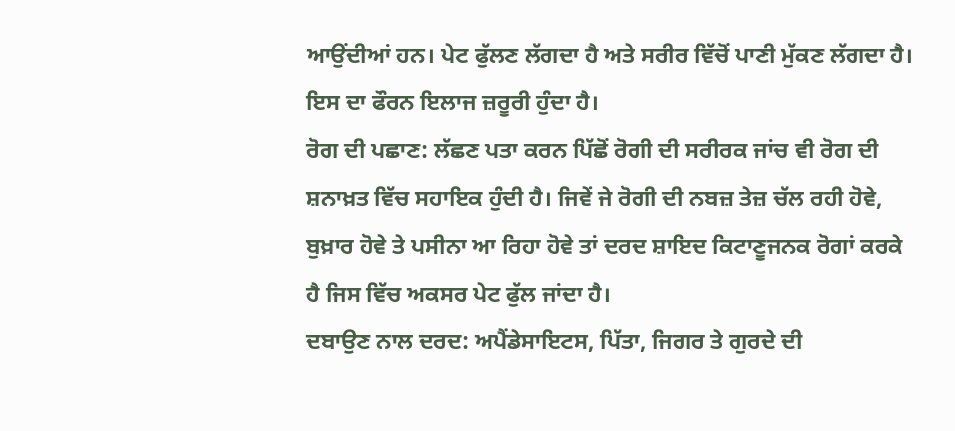ਆਉਂਦੀਆਂ ਹਨ। ਪੇਟ ਫੁੱਲਣ ਲੱਗਦਾ ਹੈ ਅਤੇ ਸਰੀਰ ਵਿੱਚੋਂ ਪਾਣੀ ਮੁੱਕਣ ਲੱਗਦਾ ਹੈ। ਇਸ ਦਾ ਫੌਰਨ ਇਲਾਜ ਜ਼ਰੂਰੀ ਹੁੰਦਾ ਹੈ।
ਰੋਗ ਦੀ ਪਛਾਣ: ਲੱਛਣ ਪਤਾ ਕਰਨ ਪਿੱਛੋਂ ਰੋਗੀ ਦੀ ਸਰੀਰਕ ਜਾਂਚ ਵੀ ਰੋਗ ਦੀ ਸ਼ਨਾਖ਼ਤ ਵਿੱਚ ਸਹਾਇਕ ਹੁੰਦੀ ਹੈ। ਜਿਵੇਂ ਜੇ ਰੋਗੀ ਦੀ ਨਬਜ਼ ਤੇਜ਼ ਚੱਲ ਰਹੀ ਹੋਵੇ, ਬੁਖ਼ਾਰ ਹੋਵੇ ਤੇ ਪਸੀਨਾ ਆ ਰਿਹਾ ਹੋਵੇ ਤਾਂ ਦਰਦ ਸ਼ਾਇਦ ਕਿਟਾਣੂਜਨਕ ਰੋਗਾਂ ਕਰਕੇ ਹੈ ਜਿਸ ਵਿੱਚ ਅਕਸਰ ਪੇਟ ਫੁੱਲ ਜਾਂਦਾ ਹੈ।
ਦਬਾਉਣ ਨਾਲ ਦਰਦ: ਅਪੈਂਡੇਸਾਇਟਸ, ਪਿੱਤਾ, ਜਿਗਰ ਤੇ ਗੁਰਦੇ ਦੀ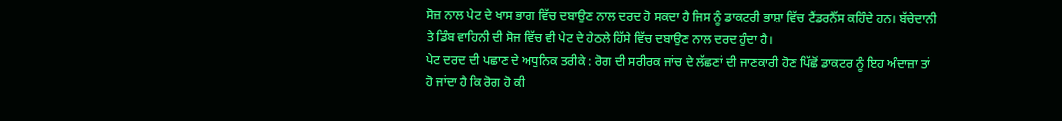ਸੋਜ਼ ਨਾਲ ਪੇਟ ਦੇ ਖਾਸ ਭਾਗ ਵਿੱਚ ਦਬਾਉਣ ਨਾਲ ਦਰਦ ਹੋ ਸਕਦਾ ਹੈ ਜਿਸ ਨੂੰ ਡਾਕਟਰੀ ਭਾਸ਼ਾ ਵਿੱਚ ਟੈਂਡਰਨੈੱਸ ਕਹਿੰਦੇ ਹਨ। ਬੱਚੇਦਾਨੀ ਤੇ ਡਿੰਬ ਵਾਹਿਨੀ ਦੀ ਸੋਜ ਵਿੱਚ ਵੀ ਪੇਟ ਦੇ ਹੇਠਲੇ ਹਿੱਸੇ ਵਿੱਚ ਦਬਾਉਣ ਨਾਲ ਦਰਦ ਹੁੰਦਾ ਹੈ।
ਪੇਟ ਦਰਦ ਦੀ ਪਛਾਣ ਦੇ ਅਧੁਨਿਕ ਤਰੀਕੇ : ਰੋਗ ਦੀ ਸਰੀਰਕ ਜਾਂਚ ਦੇ ਲੱਛਣਾਂ ਦੀ ਜਾਣਕਾਰੀ ਹੋਣ ਪਿੱਛੋਂ ਡਾਕਟਰ ਨੂੰ ਇਹ ਅੰਦਾਜ਼ਾ ਤਾਂ ਹੋ ਜਾਂਦਾ ਹੈ ਕਿ ਰੋਗ ਹੋ ਕੀ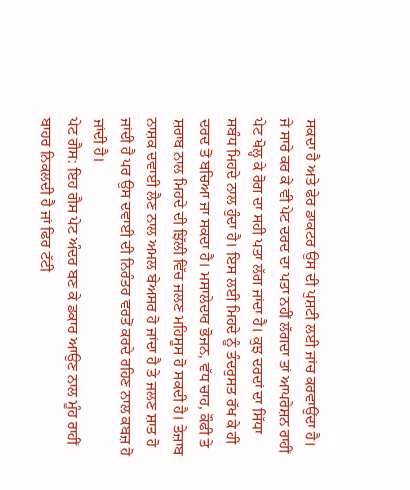ਸਕਦਾ ਹੈ ਅਤੇ ਫੇਰ ਡਾਕਟਰ ਉਸ ਦੀ ਪੁਸ਼ਟੀ ਲਈ ਜਾਂਚ ਕਰਵਾਉਂਦਾ ਹੈ। ਜੇ ਸਾਰੇ ਕਰ ਕੇ ਵੀ ਪੇਟ ਦਰਦ ਦਾ ਪਤਾ ਨਹੀਂ ਲੱਗਦਾ ਤਾਂ ਆਪਰੇਸ਼ਨ ਰਾਹੀਂ ਪੇਟ ਖੋਲ੍ਹ ਕੇ ਰੋਗ ਦਾ ਸਹੀ ਪਤਾ ਲੱਗ ਜਾਂਦਾ ਹੈ। ਕੁਝ ਦਰਦਾਂ ਦਾ ਸਿੱਧਾ ਸਬੰਧ ਮਿਹਦੇ ਨਾਲ ਹੁੰਦਾ ਹੈ। ਇਸ ਲਈ ਮਿਹਦੇ ਨੂੰ ਤੰਦਰੁਸਤ ਰੱਖ ਕੇ ਹੀ ਦਰਦ ਤੋਂ ਬਚਿਆ ਜਾ ਸਕਦਾ ਹੈ। ਮਸਾਲੇਦਾਰ ਭੋਜਨ, ਵੱਧ ਚਾਹ, ਕੌਫੀ ਤੇ ਸ਼ਰਾਬ ਨਾਲ ਮਿਹਦੇ ਦੀ ਝਿੱਲੀ ਵਿੱਚ ਜਲਣ ਮਹਿਸੂਸ ਹੋ ਸਕਦੀ ਹੈ। ਤੇਜ਼ਾਬ ਨਾਸ਼ਕ ਦਵਾਈ ਲੈਣ ਨਾਲ ਅਮਲ ਬੇਅਸਰ ਹੋ ਜਾਂਦਾ ਹੈ ਤੇ ਜਲਣ ਸ਼ਾਤ ਹੋ ਜਾਂਦੀ ਹੈ ਪਰ ਉਸ ਦਵਾਈ ਦੀ ਨਿਰੰਤਰ ਵਰਤੋਂ ਕਰਦੇ ਰਹਿਣ ਨਾਲ ਕਬਜ਼ ਹੋ ਜਾਂਦੀ ਹੈ।
ਪੇਟ ਗੈਸ: ਇਹ ਗੈਸ ਪੇਟ ਅੰਦਰ ਬਣ ਕੇ ਡਕਾਰ ਆਉਣ ਨਾਲ ਮੂੰਹ ਰਾਹੀਂ ਬਾਹਰ ਨਿਕਲਦੀ ਹੈ ਜਾਂ ਫਿਰ ਟੱਟੀ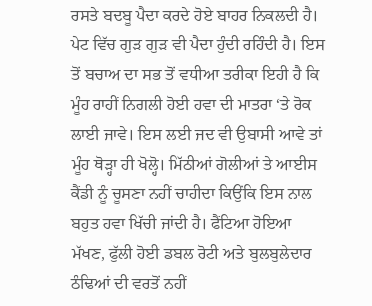ਰਸਤੇ ਬਦਬੂ ਪੈਦਾ ਕਰਦੇ ਹੋਏ ਬਾਹਰ ਨਿਕਲਦੀ ਹੈ। ਪੇਟ ਵਿੱਚ ਗੁੜ ਗੁੜ ਵੀ ਪੈਦਾ ਹੁੰਦੀ ਰਹਿੰਦੀ ਹੈ। ਇਸ ਤੋਂ ਬਚਾਅ ਦਾ ਸਭ ਤੋਂ ਵਧੀਆ ਤਰੀਕਾ ਇਹੀ ਹੈ ਕਿ ਮੂੰਹ ਰਾਹੀਂ ਨਿਗਲੀ ਹੋਈ ਹਵਾ ਦੀ ਮਾਤਰਾ ‘ਤੇ ਰੋਕ ਲਾਈ ਜਾਵੇ। ਇਸ ਲਈ ਜਦ ਵੀ ਉਬਾਸੀ ਆਵੇ ਤਾਂ ਮੂੰਹ ਥੋੜ੍ਹਾ ਹੀ ਖੋਲ੍ਹੋ। ਮਿੱਠੀਆਂ ਗੋਲੀਆਂ ਤੇ ਆਈਸ ਕੈਂਡੀ ਨੂੰ ਚੂਸਣਾ ਨਹੀਂ ਚਾਹੀਦਾ ਕਿਉਂਕਿ ਇਸ ਨਾਲ ਬਹੁਤ ਹਵਾ ਖਿੱਚੀ ਜਾਂਦੀ ਹੈ। ਫੈਂਟਿਆ ਹੋਇਆ ਮੱਖਣ, ਫੁੱਲੀ ਹੋਈ ਡਬਲ ਰੋਟੀ ਅਤੇ ਬੁਲਬੁਲੇਦਾਰ ਠੰਢਿਆਂ ਦੀ ਵਰਤੋਂ ਨਹੀਂ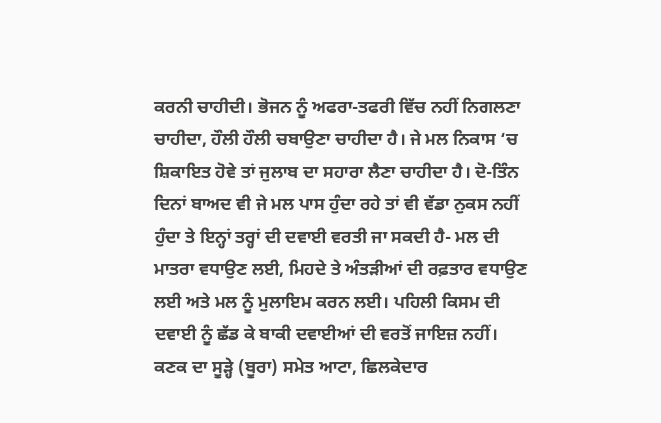ਕਰਨੀ ਚਾਹੀਦੀ। ਭੋਜਨ ਨੂੰ ਅਫਰਾ-ਤਫਰੀ ਵਿੱਚ ਨਹੀਂ ਨਿਗਲਣਾ ਚਾਹੀਦਾ, ਹੌਲੀ ਹੌਲੀ ਚਬਾਉਣਾ ਚਾਹੀਦਾ ਹੈ। ਜੇ ਮਲ ਨਿਕਾਸ ‘ਚ ਸ਼ਿਕਾਇਤ ਹੋਵੇ ਤਾਂ ਜੁਲਾਬ ਦਾ ਸਹਾਰਾ ਲੈਣਾ ਚਾਹੀਦਾ ਹੈ। ਦੋ-ਤਿੰਨ ਦਿਨਾਂ ਬਾਅਦ ਵੀ ਜੇ ਮਲ ਪਾਸ ਹੁੰਦਾ ਰਹੇ ਤਾਂ ਵੀ ਵੱਡਾ ਨੁਕਸ ਨਹੀਂ ਹੁੰਦਾ ਤੇ ਇਨ੍ਹਾਂ ਤਰ੍ਹਾਂ ਦੀ ਦਵਾਈ ਵਰਤੀ ਜਾ ਸਕਦੀ ਹੈ- ਮਲ ਦੀ ਮਾਤਰਾ ਵਧਾਉਣ ਲਈ, ਮਿਹਦੇ ਤੇ ਅੰਤੜੀਆਂ ਦੀ ਰਫ਼ਤਾਰ ਵਧਾਉਣ ਲਈ ਅਤੇ ਮਲ ਨੂੰ ਮੁਲਾਇਮ ਕਰਨ ਲਈ। ਪਹਿਲੀ ਕਿਸਮ ਦੀ ਦਵਾਈ ਨੂੰ ਛੱਡ ਕੇ ਬਾਕੀ ਦਵਾਈਆਂ ਦੀ ਵਰਤੋਂ ਜਾਇਜ਼ ਨਹੀਂ। ਕਣਕ ਦਾ ਸੂੜ੍ਹੇ (ਬੂਰਾ) ਸਮੇਤ ਆਟਾ, ਛਿਲਕੇਦਾਰ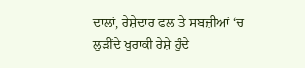ਦਾਲਾਂ, ਰੇਸ਼ੇਦਾਰ ਫਲ ਤੇ ਸਬਜ਼ੀਆਂ ‘ਚ ਲੁੜੀਂਦੇ ਖੁਰਾਕੀ ਰੇਸ਼ੇ ਹੁੰਦੇ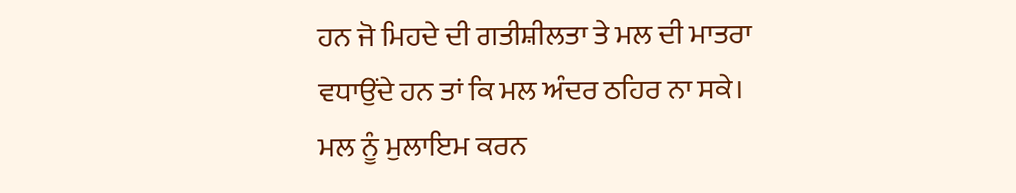ਹਨ ਜੋ ਮਿਹਦੇ ਦੀ ਗਤੀਸ਼ੀਲਤਾ ਤੇ ਮਲ ਦੀ ਮਾਤਰਾ ਵਧਾਉਂਦੇ ਹਨ ਤਾਂ ਕਿ ਮਲ ਅੰਦਰ ਠਹਿਰ ਨਾ ਸਕੇ। ਮਲ ਨੂੰ ਮੁਲਾਇਮ ਕਰਨ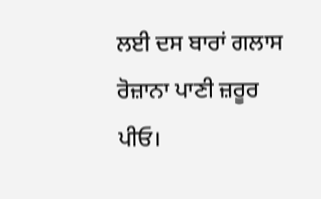ਲਈ ਦਸ ਬਾਰਾਂ ਗਲਾਸ ਰੋਜ਼ਾਨਾ ਪਾਣੀ ਜ਼ਰੂਰ ਪੀਓ।